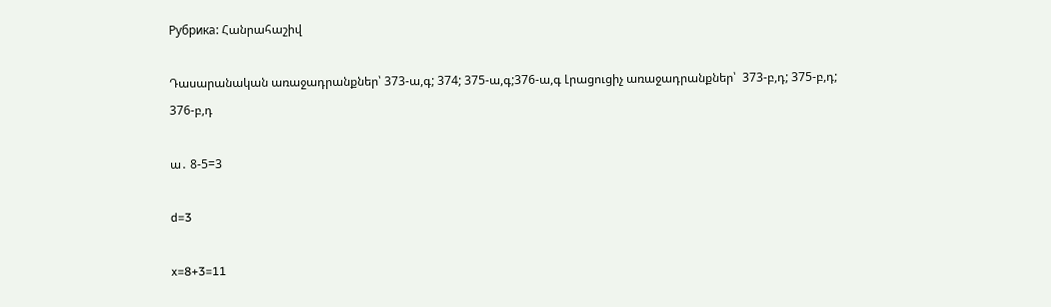Рубрика: Հանրահաշիվ

Դասարանական առաջադրանքներ՝ 373-ա,գ; 374; 375-ա,գ;376-ա,գ Լրացուցիչ առաջադրանքներ՝  373-բ,դ; 375-բ,դ; 376-բ,դ

ա․ 8-5=3

d=3

x=8+3=11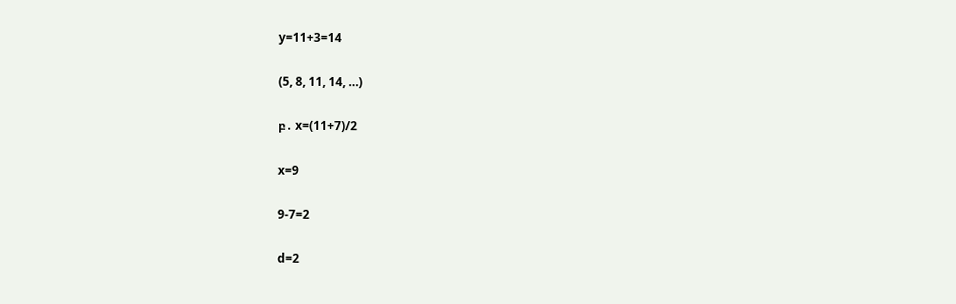y=11+3=14

(5, 8, 11, 14, …)

բ․ x=(11+7)/2

x=9

9-7=2

d=2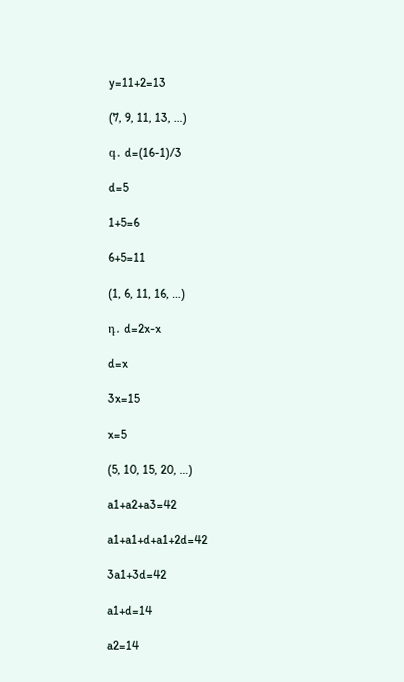y=11+2=13

(7, 9, 11, 13, …)

գ․ d=(16-1)/3

d=5

1+5=6

6+5=11

(1, 6, 11, 16, …)

դ․ d=2x-x

d=x

3x=15

x=5

(5, 10, 15, 20, …)

a1+a2+a3=42

a1+a1+d+a1+2d=42

3a1+3d=42

a1+d=14

a2=14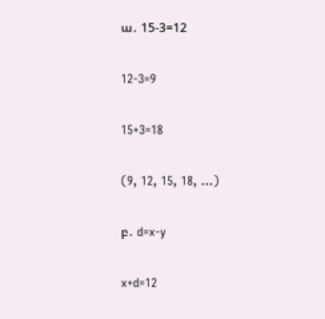ա․ 15-3=12

12-3=9

15+3=18

(9, 12, 15, 18, …)

բ․ d=x-y

x+d=12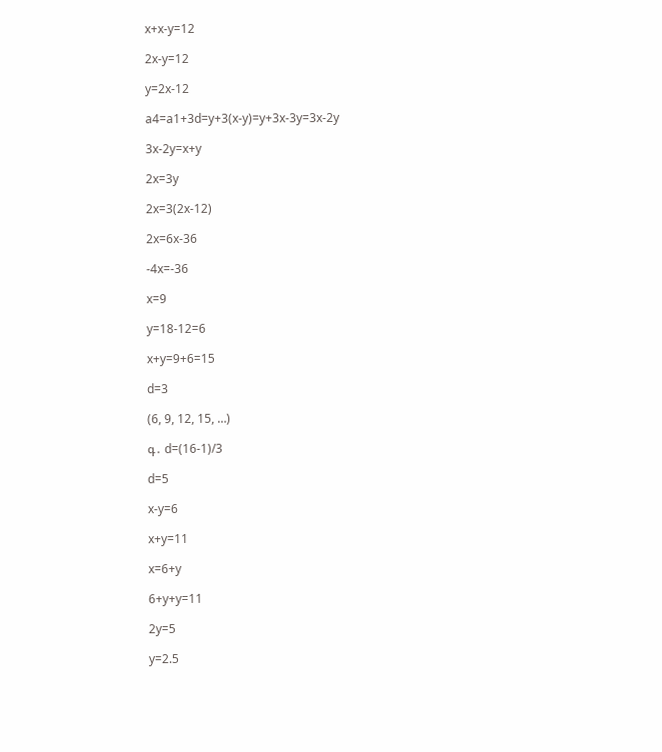x+x-y=12

2x-y=12

y=2x-12

a4=a1+3d=y+3(x-y)=y+3x-3y=3x-2y

3x-2y=x+y

2x=3y

2x=3(2x-12)

2x=6x-36

-4x=-36

x=9

y=18-12=6

x+y=9+6=15

d=3

(6, 9, 12, 15, …)

գ․ d=(16-1)/3

d=5

x-y=6

x+y=11

x=6+y

6+y+y=11

2y=5

y=2.5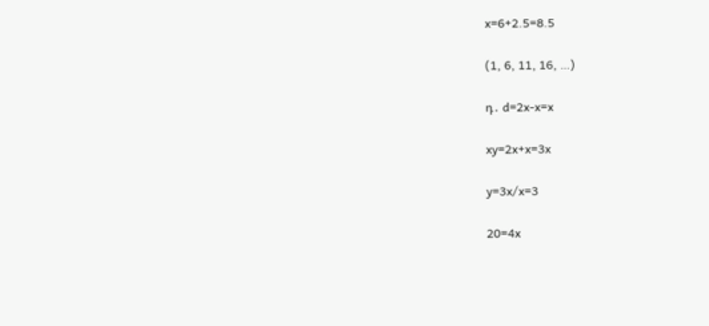x=6+2.5=8.5

(1, 6, 11, 16, …)

դ․ d=2x-x=x

xy=2x+x=3x

y=3x/x=3

20=4x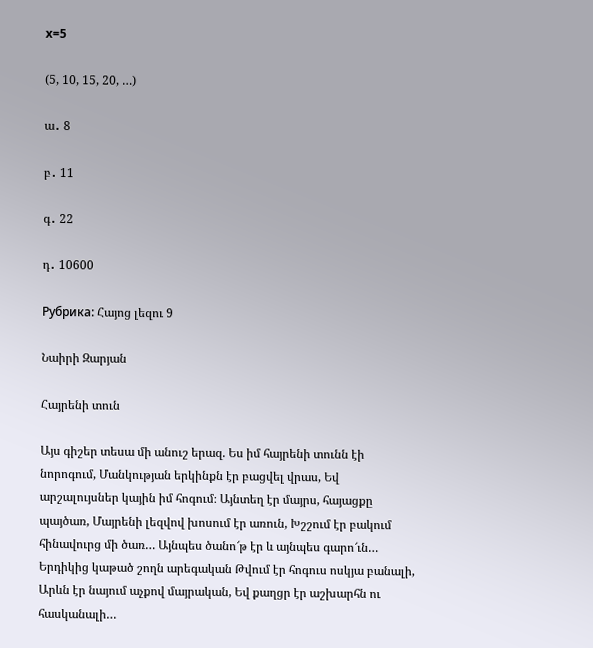x=5

(5, 10, 15, 20, …)

ա․ 8

բ․ 11

գ․ 22

դ․ 10600

Рубрика: Հայոց լեզու 9

Նաիրի Զարյան

Հայրենի տուն

Այս գիշեր տեսա մի անուշ երազ. Ես իմ հայրենի տունն էի նորոգում, Մանկության երկինքն էր բացվել վրաս, Եվ արշալույսներ կային իմ հոգում։ Այնտեղ էր մայրս, հայացքը պայծառ, Մայրենի լեզվով խոսում էր առուն, Խշշում էր բակում հինավուրց մի ծառ… Այնպես ծանո՜թ էր և այնպես գարո՜ւն… Երդիկից կաթած շողն արեգական Թվում էր հոգուս ոսկյա բանալի, Արևն էր նայում աչքով մայրական, Եվ քաղցր էր աշխարհն ու հասկանալի…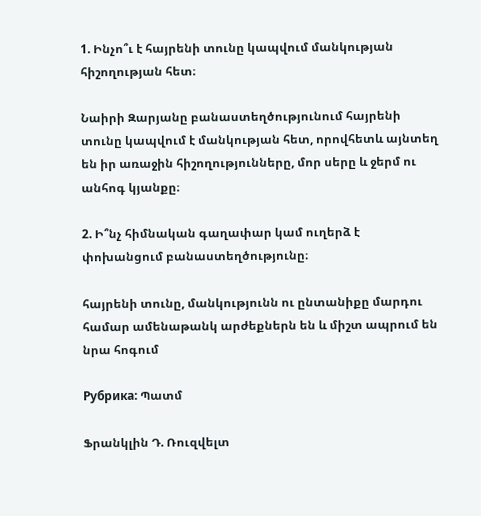1. Ինչո՞ւ է հայրենի տունը կապվում մանկության հիշողության հետ։

Նաիրի Զարյանը բանաստեղծությունում հայրենի տունը կապվում է մանկության հետ, որովհետև այնտեղ են իր առաջին հիշողությունները, մոր սերը և ջերմ ու անհոգ կյանքը։

2. Ի՞նչ հիմնական գաղափար կամ ուղերձ է փոխանցում բանաստեղծությունը։

հայրենի տունը, մանկությունն ու ընտանիքը մարդու համար ամենաթանկ արժեքներն են և միշտ ապրում են նրա հոգում

Рубрика: Պատմ

Ֆրանկլին Դ. Ռուզվելտ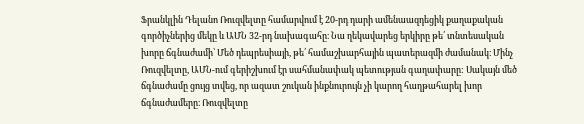Ֆրանկլին Դելանո Ռուզվելտը համարվում է 20-րդ դարի ամենաազդեցիկ քաղաքական գործիչներից մեկը և ԱՄՆ 32-րդ նախագահը։ Նա ղեկավարեց երկիրը թե՛ տնտեսական խորը ճգնաժամի՝ Մեծ դեպրեսիայի, թե՛ համաշխարհային պատերազմի ժամանակ։ Մինչ Ռուզվելտը, ԱՄՆ-ում գերիշխում էր սահմանափակ պետության գաղափարը: Սակայն մեծ ճգնաժամը ցույց տվեց, որ ազատ շուկան ինքնուրույն չի կարող հաղթահարել խոր ճգնաժամերը։ Ռուզվելտը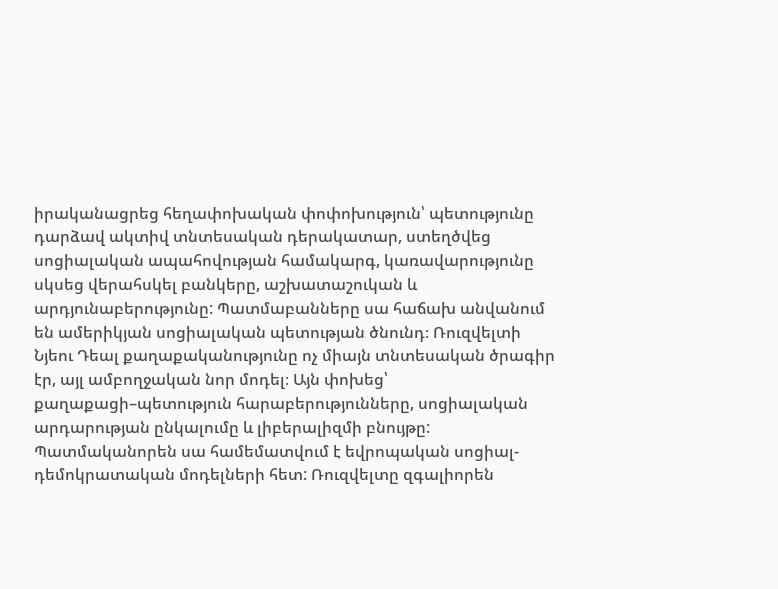իրականացրեց հեղափոխական փոփոխություն՝ պետությունը դարձավ ակտիվ տնտեսական դերակատար, ստեղծվեց սոցիալական ապահովության համակարգ, կառավարությունը սկսեց վերահսկել բանկերը, աշխատաշուկան և արդյունաբերությունը: Պատմաբանները սա հաճախ անվանում են ամերիկյան սոցիալական պետության ծնունդ։ Ռուզվելտի Նյեու Դեալ քաղաքականությունը ոչ միայն տնտեսական ծրագիր էր, այլ ամբողջական նոր մոդել։ Այն փոխեց՝ քաղաքացի–պետություն հարաբերությունները, սոցիալական արդարության ընկալումը և լիբերալիզմի բնույթը: Պատմականորեն սա համեմատվում է եվրոպական սոցիալ-դեմոկրատական մոդելների հետ: Ռուզվելտը զգալիորեն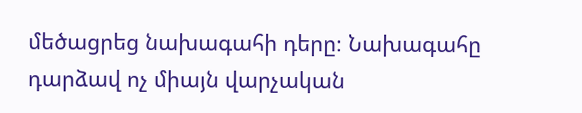մեծացրեց նախագահի դերը։ Նախագահը դարձավ ոչ միայն վարչական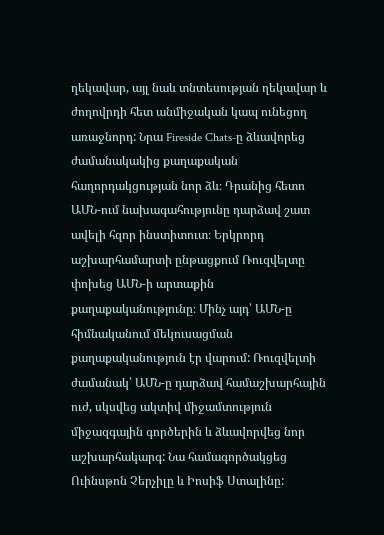ղեկավար, այլ նաև տնտեսության ղեկավար և ժողովրդի հետ անմիջական կապ ունեցող առաջնորդ: Նրա Fireside Chats-ը ձևավորեց ժամանակակից քաղաքական հաղորդակցության նոր ձև։ Դրանից հետո ԱՄՆ-ում նախագահությունը դարձավ շատ ավելի հզոր ինստիտուտ։ Երկրորդ աշխարհամարտի ընթացքում Ռուզվելտը փոխեց ԱՄՆ-ի արտաքին քաղաքականությունը։ Մինչ այդ՝ ԱՄՆ-ը հիմնականում մեկուսացման քաղաքականություն էր վարում: Ռուզվելտի ժամանակ՝ ԱՄՆ-ը դարձավ համաշխարհային ուժ, սկսվեց ակտիվ միջամտություն միջազգային գործերին և ձևավորվեց նոր աշխարհակարգ: Նա համագործակցեց Ուինսթոն Չերչիլը և Իոսիֆ Ստալինը: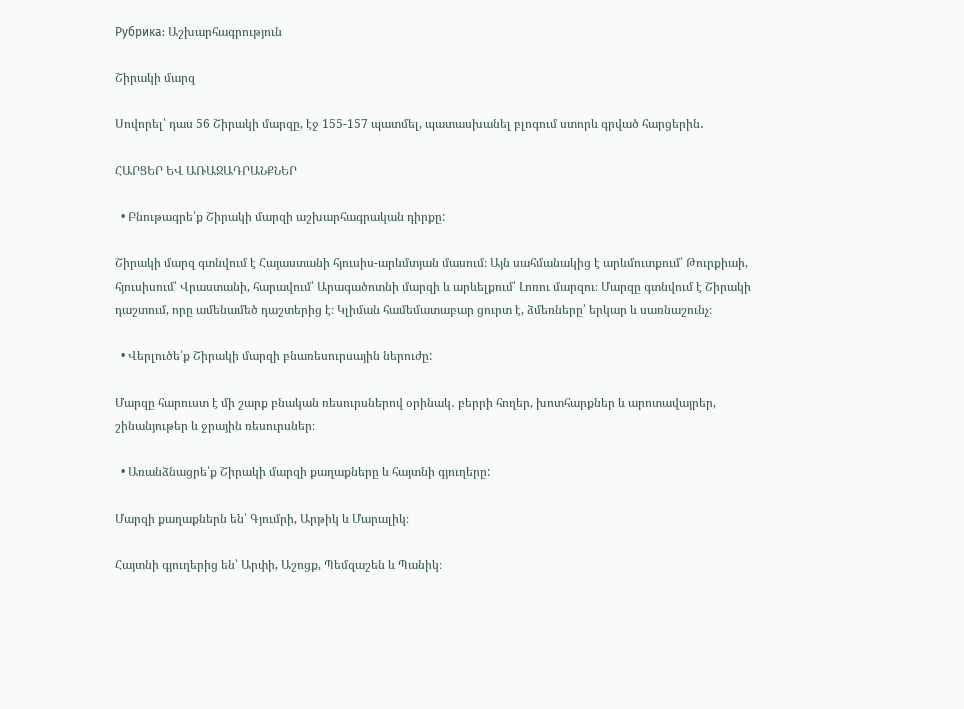Рубрика: Աշխարհագրություն

Շիրակի մարզ

Սովորել՝ դաս 56 Շիրակի մարզը, էջ 155-157 պատմել, պատասխանել բլոգում ստորև գրված հարցերին․

ՀԱՐՑԵՐ ԵՎ ԱՌԱՋԱԴՐԱՆՔՆԵՐ

  • Բնութագրե՛ք Շիրակի մարզի աշխարհագրական դիրքը:

Շիրակի մարզ գտնվում է Հայաստանի հյուսիս-արևմտյան մասում։ Այն սահմանակից է արևմուտքում՝ Թուրքիաի, հյուսիսում՝ Վրաստանի, հարավում՝ Արագածոտնի մարզի և արևելքում՝ Լոռու մարզու։ Մարզը գտնվում է Շիրակի դաշտում, որը ամենամեծ դաշտերից է։ Կլիման համեմատաբար ցուրտ է, ձմեռները՝ երկար և սառնաշունչ։

  • Վերլուծե՛ք Շիրակի մարզի բնառեսուրսային ներուժը:

Մարզը հարուստ է մի շարք բնական ռեսուրսներով օրինակ․ բերրի հողեր, խոտհարքներ և արոտավայրեր, շինանյութեր և ջրային ռեսուրսներ։

  • Առանձնացրե՛ք Շիրակի մարզի քաղաքները և հայտնի գյուղերը:

Մարզի քաղաքներն են՝ Գյումրի, Արթիկ և Մարալիկ։

Հայտնի գյուղերից են՝ Արփի, Աշոցք, Պեմզաշեն և Պանիկ։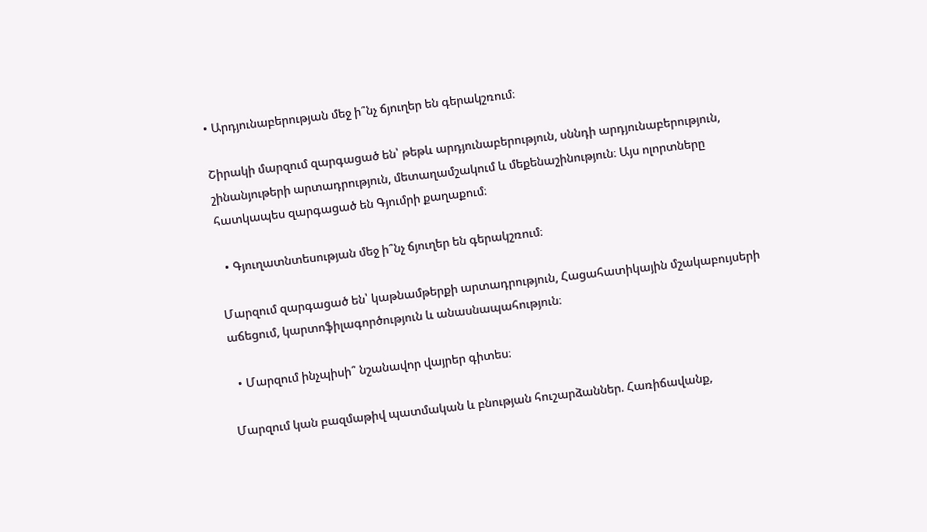• Արդյունաբերության մեջ ի՞նչ ճյուղեր են գերակշռում։

Շիրակի մարզում զարգացած են՝ թեթև արդյունաբերություն, սննդի արդյունաբերություն, շինանյութերի արտադրություն, մետաղամշակում և մեքենաշինություն։ Այս ոլորտները հատկապես զարգացած են Գյումրի քաղաքում։

  • Գյուղատնտեսության մեջ ի՞նչ ճյուղեր են գերակշռում։

Մարզում զարգացած են՝ կաթնամթերքի արտադրություն, Հացահատիկային մշակաբույսերի աճեցում, կարտոֆիլագործություն և անասնապահություն։

  • Մարզում ինչպիսի՞ նշանավոր վայրեր գիտես։

Մարզում կան բազմաթիվ պատմական և բնության հուշարձաններ. Հառիճավանք,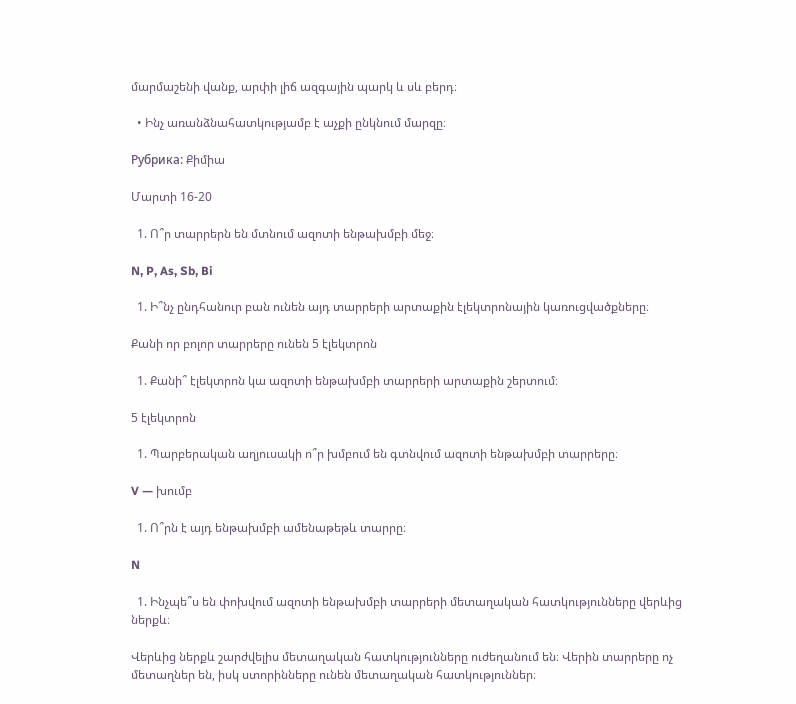մարմաշենի վանք, արփի լիճ ազգային պարկ և սև բերդ։

  • Ինչ առանձնահատկությամբ է աչքի ընկնում մարզը։

Рубрика: Քիմիա

Մարտի 16-20

  1. Ո՞ր տարրերն են մտնում ազոտի ենթախմբի մեջ։

N, P, As, Sb, Bi

  1. Ի՞նչ ընդհանուր բան ունեն այդ տարրերի արտաքին էլեկտրոնային կառուցվածքները։

Քանի որ բոլոր տարրերը ունեն 5 էլեկտրոն

  1. Քանի՞ էլեկտրոն կա ազոտի ենթախմբի տարրերի արտաքին շերտում։

5 էլեկտրոն

  1. Պարբերական աղյուսակի ո՞ր խմբում են գտնվում ազոտի ենթախմբի տարրերը։

V — խումբ

  1. Ո՞րն է այդ ենթախմբի ամենաթեթև տարրը։

N

  1. Ինչպե՞ս են փոխվում ազոտի ենթախմբի տարրերի մետաղական հատկությունները վերևից ներքև։

Վերևից ներքև շարժվելիս մետաղական հատկությունները ուժեղանում են։ Վերին տարրերը ոչ մետաղներ են, իսկ ստորինները ունեն մետաղական հատկություններ։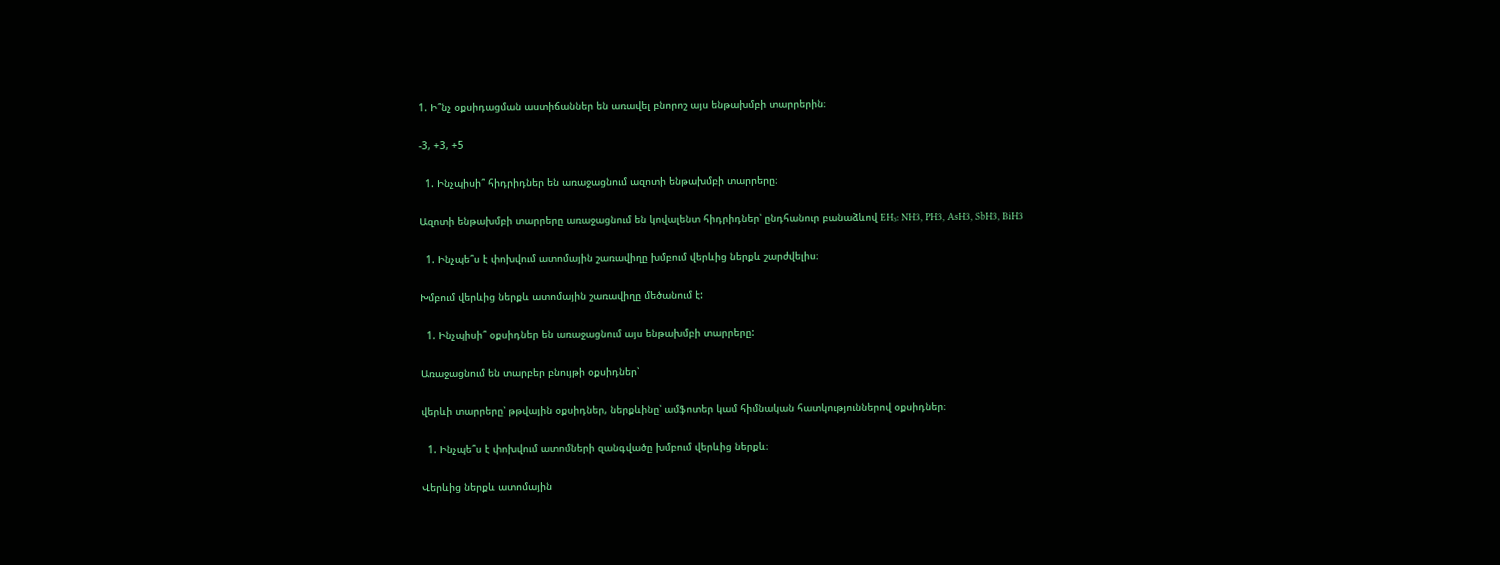1. Ի՞նչ օքսիդացման աստիճաններ են առավել բնորոշ այս ենթախմբի տարրերին։

-3, +3, +5

  1. Ինչպիսի՞ հիդրիդներ են առաջացնում ազոտի ենթախմբի տարրերը։

Ազոտի ենթախմբի տարրերը առաջացնում են կովալենտ հիդրիդներ՝ ընդհանուր բանաձևով EH₃: NH3, PH3, AsH3, SbH3, BiH3

  1. Ինչպե՞ս է փոխվում ատոմային շառավիղը խմբում վերևից ներքև շարժվելիս։

Խմբում վերևից ներքև ատոմային շառավիղը մեծանում է:

  1. Ինչպիսի՞ օքսիդներ են առաջացնում այս ենթախմբի տարրերը:

Առաջացնում են տարբեր բնույթի օքսիդներ՝

վերևի տարրերը՝ թթվային օքսիդներ, ներքևինը՝ ամֆոտեր կամ հիմնական հատկություններով օքսիդներ։

  1. Ինչպե՞ս է փոխվում ատոմների զանգվածը խմբում վերևից ներքև։

Վերևից ներքև ատոմային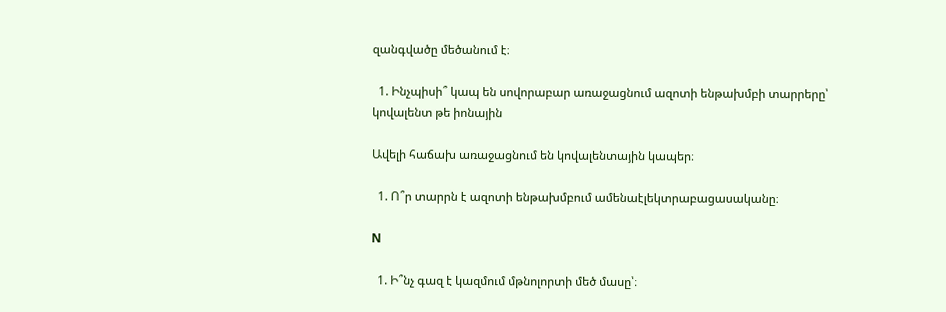զանգվածը մեծանում է։

  1. Ինչպիսի՞ կապ են սովորաբար առաջացնում ազոտի ենթախմբի տարրերը՝ կովալենտ թե իոնային

Ավելի հաճախ առաջացնում են կովալենտային կապեր։

  1. Ո՞ր տարրն է ազոտի ենթախմբում ամենաէլեկտրաբացասականը։

N

  1. Ի՞նչ գազ է կազմում մթնոլորտի մեծ մասը՝։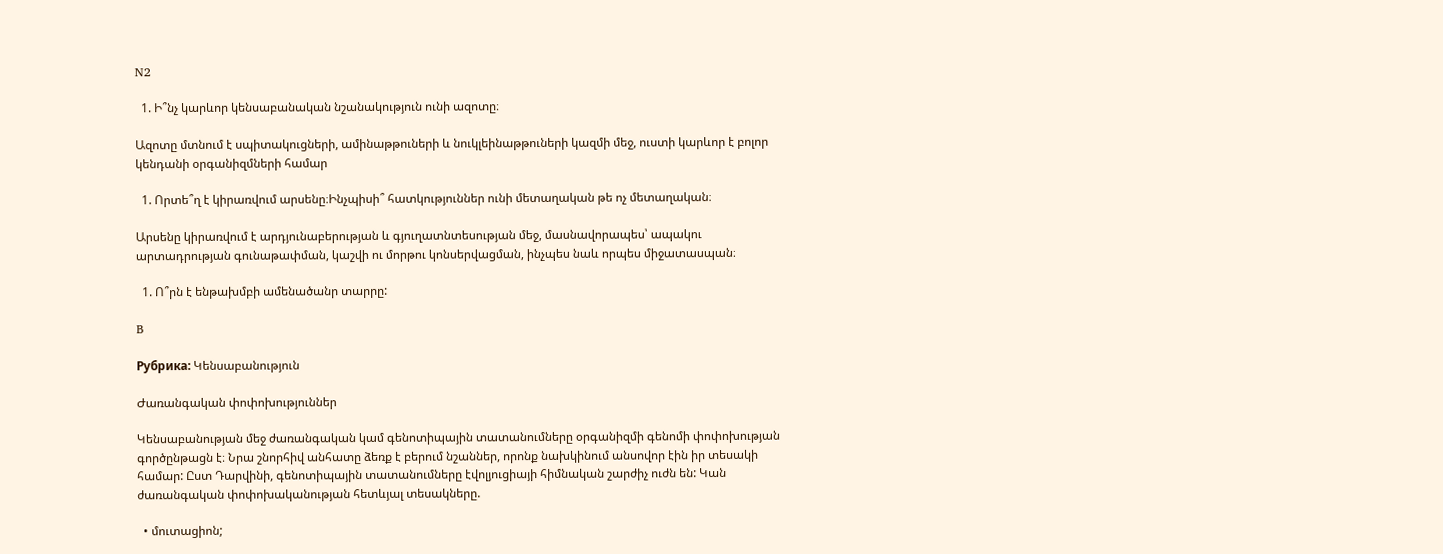N2

  1. Ի՞նչ կարևոր կենսաբանական նշանակություն ունի ազոտը։

Ազոտը մտնում է սպիտակուցների, ամինաթթուների և նուկլեինաթթուների կազմի մեջ, ուստի կարևոր է բոլոր կենդանի օրգանիզմների համար

  1. Որտե՞ղ է կիրառվում արսենը։Ինչպիսի՞ հատկություններ ունի մետաղական թե ոչ մետաղական։

Արսենը կիրառվում է արդյունաբերության և գյուղատնտեսության մեջ, մասնավորապես՝ ապակու արտադրության գունաթափման, կաշվի ու մորթու կոնսերվացման, ինչպես նաև որպես միջատասպան։

  1. Ո՞րն է ենթախմբի ամենածանր տարրը:

B

Рубрика: Կենսաբանություն

Ժառանգական փոփոխություններ

Կենսաբանության մեջ ժառանգական կամ գենոտիպային տատանումները օրգանիզմի գենոմի փոփոխության գործընթացն է։ Նրա շնորհիվ անհատը ձեռք է բերում նշաններ, որոնք նախկինում անսովոր էին իր տեսակի համար: Ըստ Դարվինի, գենոտիպային տատանումները էվոլյուցիայի հիմնական շարժիչ ուժն են: Կան ժառանգական փոփոխականության հետևյալ տեսակները.

  • մուտացիոն;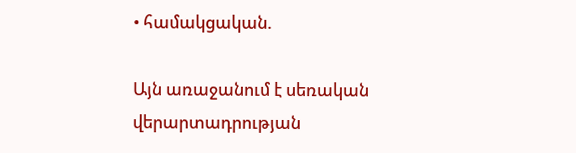• համակցական.

Այն առաջանում է սեռական վերարտադրության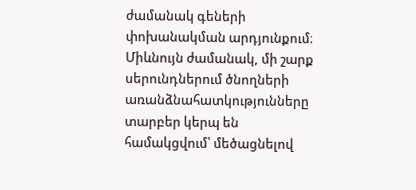ժամանակ գեների փոխանակման արդյունքում։ Միևնույն ժամանակ, մի շարք սերունդներում ծնողների առանձնահատկությունները տարբեր կերպ են համակցվում՝ մեծացնելով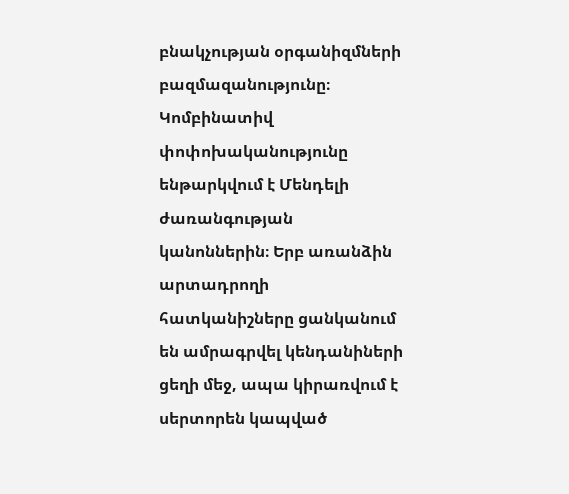բնակչության օրգանիզմների բազմազանությունը։ Կոմբինատիվ փոփոխականությունը ենթարկվում է Մենդելի ժառանգության կանոններին։ Երբ առանձին արտադրողի հատկանիշները ցանկանում են ամրագրվել կենդանիների ցեղի մեջ, ապա կիրառվում է սերտորեն կապված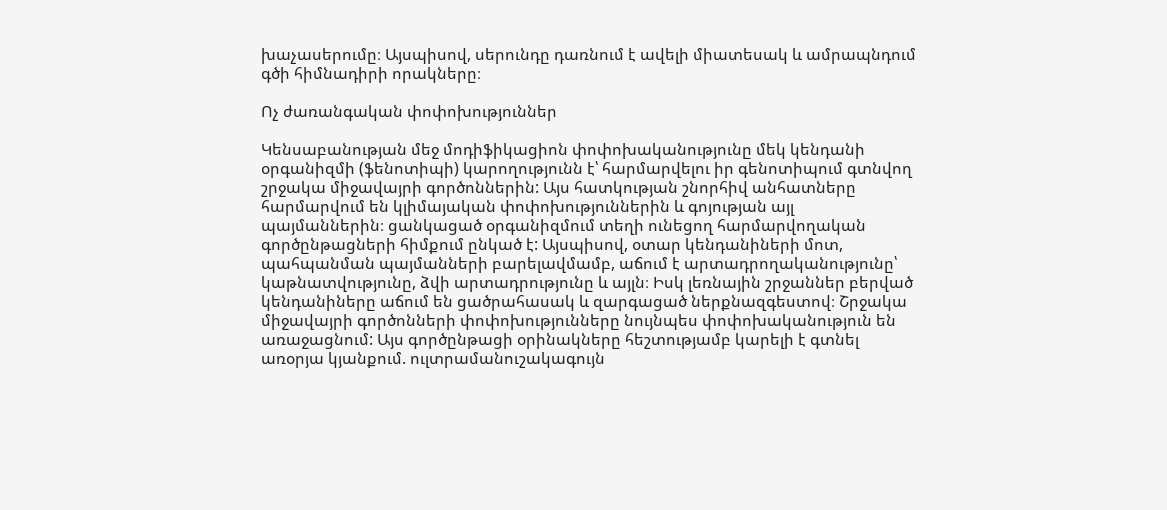խաչասերումը։ Այսպիսով, սերունդը դառնում է ավելի միատեսակ և ամրապնդում գծի հիմնադիրի որակները։

Ոչ ժառանգական փոփոխություններ

Կենսաբանության մեջ մոդիֆիկացիոն փոփոխականությունը մեկ կենդանի օրգանիզմի (ֆենոտիպի) կարողությունն է՝ հարմարվելու իր գենոտիպում գտնվող շրջակա միջավայրի գործոններին: Այս հատկության շնորհիվ անհատները հարմարվում են կլիմայական փոփոխություններին և գոյության այլ պայմաններին։ ցանկացած օրգանիզմում տեղի ունեցող հարմարվողական գործընթացների հիմքում ընկած է: Այսպիսով, օտար կենդանիների մոտ, պահպանման պայմանների բարելավմամբ, աճում է արտադրողականությունը՝ կաթնատվությունը, ձվի արտադրությունը և այլն։ Իսկ լեռնային շրջաններ բերված կենդանիները աճում են ցածրահասակ և զարգացած ներքնազգեստով։ Շրջակա միջավայրի գործոնների փոփոխությունները նույնպես փոփոխականություն են առաջացնում: Այս գործընթացի օրինակները հեշտությամբ կարելի է գտնել առօրյա կյանքում. ուլտրամանուշակագույն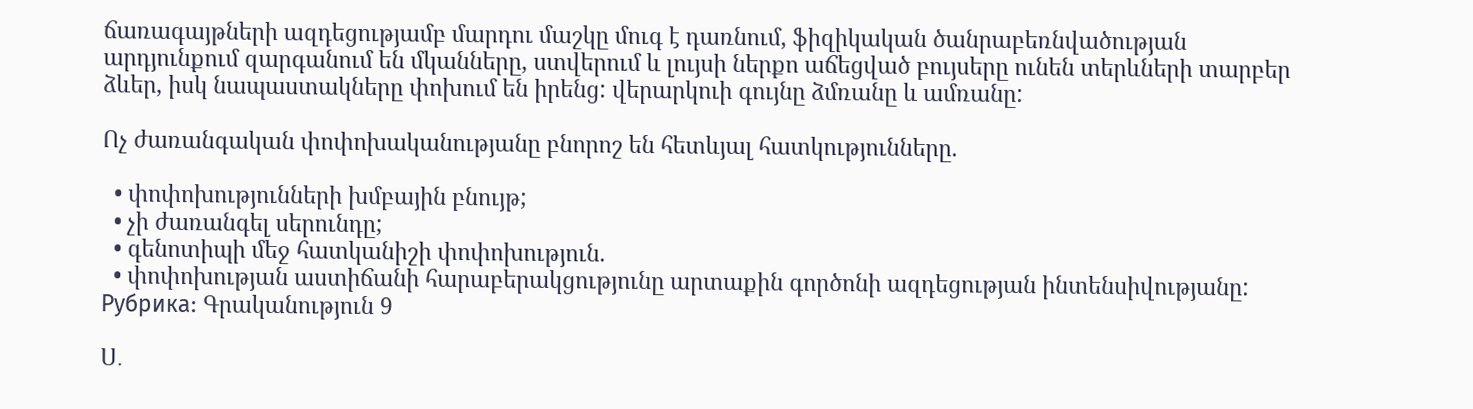ճառագայթների ազդեցությամբ մարդու մաշկը մուգ է դառնում, ֆիզիկական ծանրաբեռնվածության արդյունքում զարգանում են մկանները, ստվերում և լույսի ներքո աճեցված բույսերը ունեն տերևների տարբեր ձևեր, իսկ նապաստակները փոխում են իրենց: վերարկուի գույնը ձմռանը և ամռանը:

Ոչ ժառանգական փոփոխականությանը բնորոշ են հետևյալ հատկությունները.

  • փոփոխությունների խմբային բնույթ;
  • չի ժառանգել սերունդը;
  • գենոտիպի մեջ հատկանիշի փոփոխություն.
  • փոփոխության աստիճանի հարաբերակցությունը արտաքին գործոնի ազդեցության ինտենսիվությանը:
Рубрика: Գրականություն 9

Ս․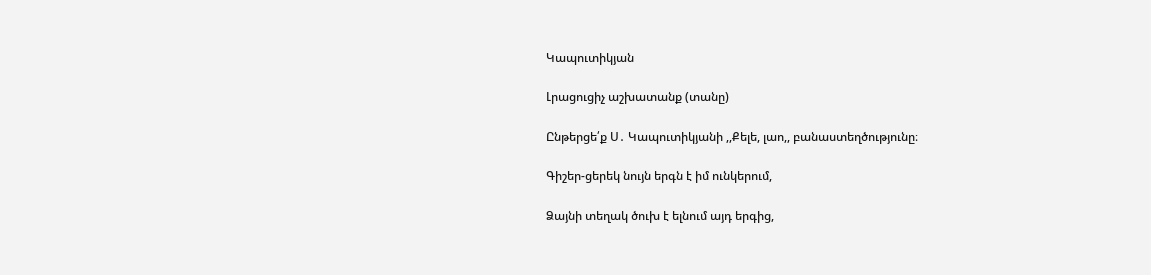Կապուտիկյան

Լրացուցիչ աշխատանք (տանը)

Ընթերցե՛ք Ս․ Կապուտիկյանի ,,Քելե, լաո,, բանաստեղծությունը։

Գիշեր-ցերեկ նույն երգն է իմ ունկերում,

Ձայնի տեղակ ծուխ է ելնում այդ երգից,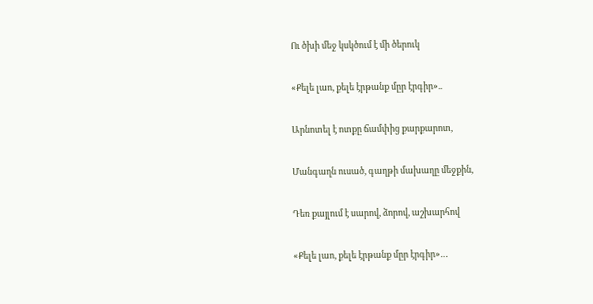Ու ծխի մեջ կսկծում է մի ծերուկ

«Քելե լաո, քելե էրթանք մըր էրգիր»..

Արնոտել է ոտքը ճամփից քարքարոտ,

Մանգաղն ուսած, գաղթի մախաղը մեջքին,

Դեռ քայլում է սարով, ձորով, աշխարհով

«Քելե լաո, քելե էրթանք մըր էրգիր»…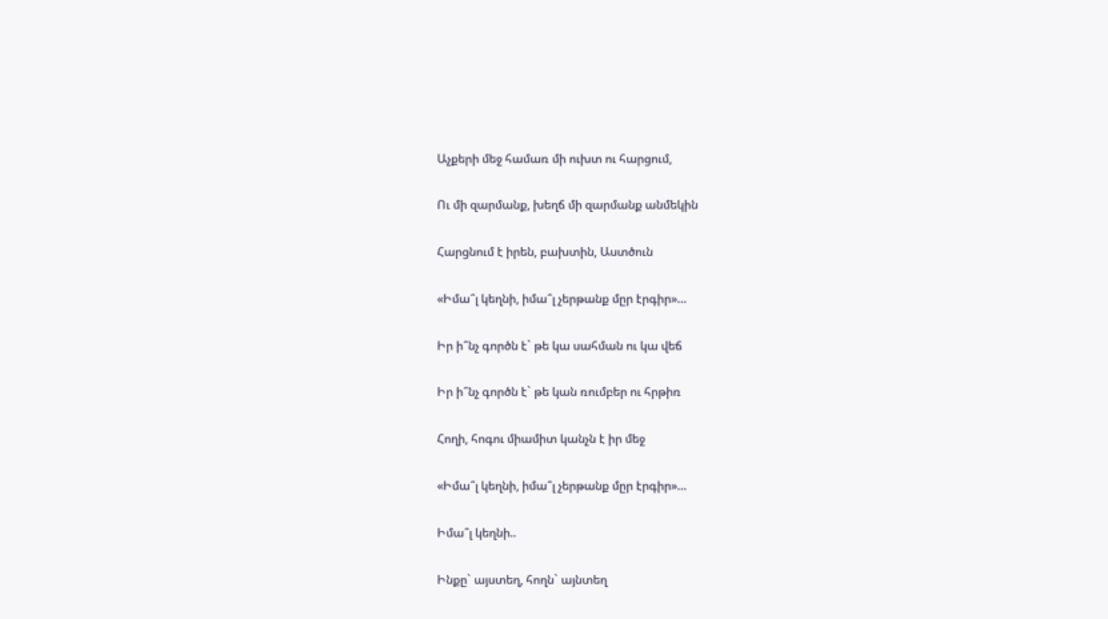Աչքերի մեջ համառ մի ուխտ ու հարցում,

Ու մի զարմանք, խեղճ մի զարմանք անմեկին

Հարցնում է իրեն, բախտին, Աստծուն

«Իմա՞լ կեղնի, իմա՞լ չերթանք մըր էրգիր»…

Իր ի՞նչ գործն է` թե կա սահման ու կա վեճ

Իր ի՞նչ գործն է` թե կան ռումբեր ու հրթիռ

Հողի, հոգու միամիտ կանչն է իր մեջ

«Իմա՞լ կեղնի, իմա՞լ չերթանք մըր էրգիր»…

Իմա՞լ կեղնի..

Ինքը` այստեղ, հողն` այնտեղ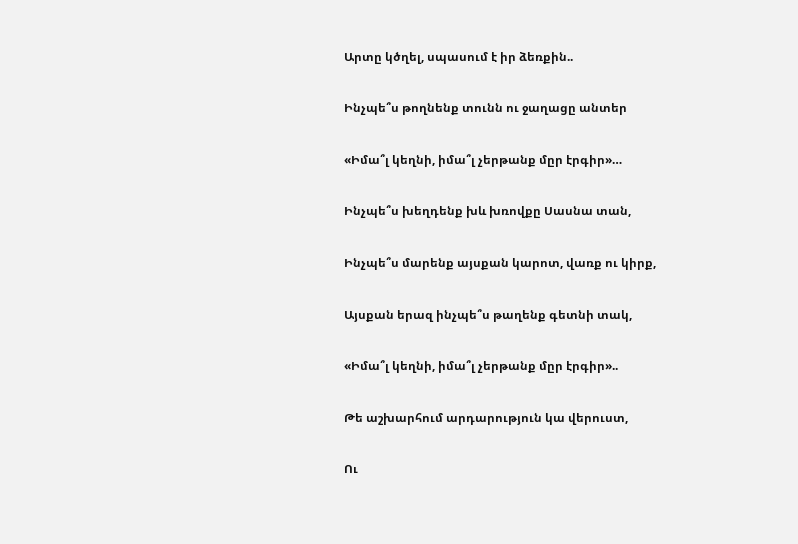Արտը կծղել, սպասում է իր ձեռքին..

Ինչպե՞ս թողնենք տունն ու ջաղացը անտեր

«Իմա՞լ կեղնի, իմա՞լ չերթանք մըր էրգիր»…

Ինչպե՞ս խեղդենք խև խռովքը Սասնա տան,

Ինչպե՞ս մարենք այսքան կարոտ, վառք ու կիրք,

Այսքան երազ ինչպե՞ս թաղենք գետնի տակ,

«Իմա՞լ կեղնի, իմա՞լ չերթանք մըր էրգիր»..

Թե աշխարհում արդարություն կա վերուստ,

Ու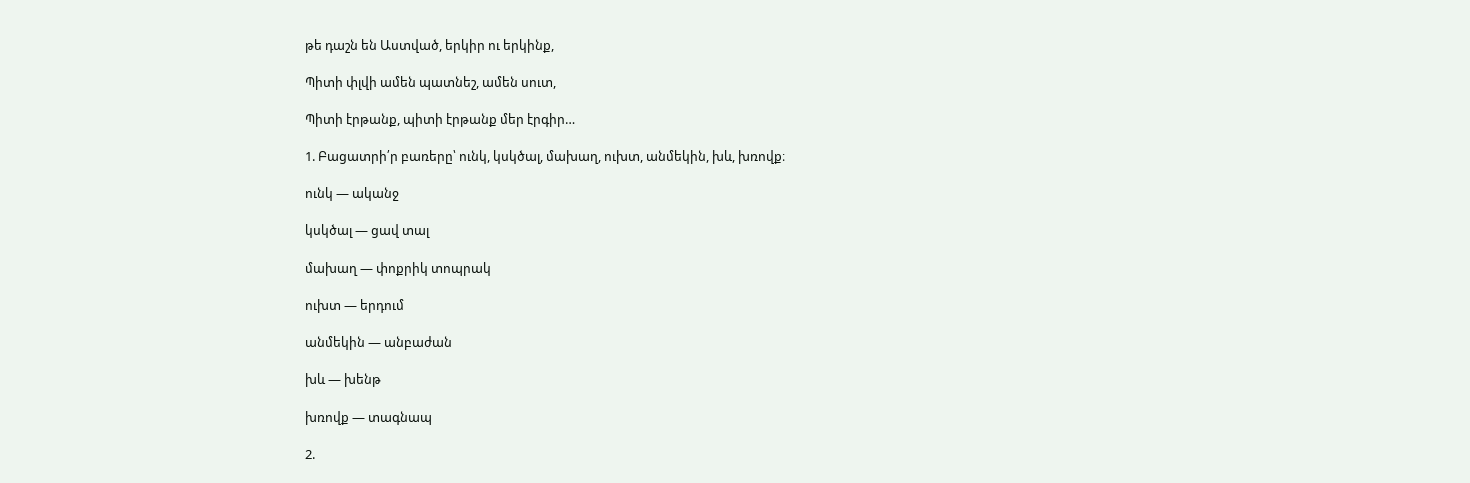թե դաշն են Աստված, երկիր ու երկինք,

Պիտի փլվի ամեն պատնեշ, ամեն սուտ,

Պիտի էրթանք, պիտի էրթանք մեր էրգիր…

1. Բացատրի՛ր բառերը՝ ունկ, կսկծալ, մախաղ, ուխտ, անմեկին, խև, խռովք։

ունկ — ականջ

կսկծալ — ցավ տալ

մախաղ — փոքրիկ տոպրակ

ուխտ — երդում

անմեկին — անբաժան

խև — խենթ

խռովք — տագնապ

2.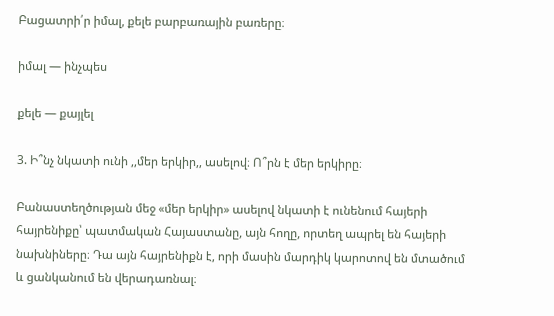Բացատրի՛ր իմալ, քելե բարբառային բառերը։

իմալ — ինչպես

քելե — քայլել

3. Ի՞նչ նկատի ունի ,,մեր երկիր,, ասելով։ Ո՞րն է մեր երկիրը։

Բանաստեղծության մեջ «մեր երկիր» ասելով նկատի է ունենում հայերի հայրենիքը՝ պատմական Հայաստանը, այն հողը, որտեղ ապրել են հայերի նախնիները։ Դա այն հայրենիքն է, որի մասին մարդիկ կարոտով են մտածում և ցանկանում են վերադառնալ։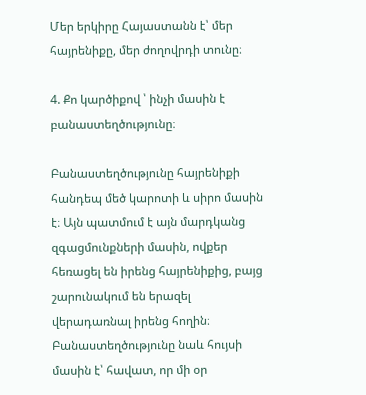Մեր երկիրը Հայաստանն է՝ մեր հայրենիքը, մեր ժողովրդի տունը։

4. Քո կարծիքով ՝ ինչի մասին է բանաստեղծությունը։

Բանաստեղծությունը հայրենիքի հանդեպ մեծ կարոտի և սիրո մասին է։ Այն պատմում է այն մարդկանց զգացմունքների մասին, ովքեր հեռացել են իրենց հայրենիքից, բայց շարունակում են երազել վերադառնալ իրենց հողին։ Բանաստեղծությունը նաև հույսի մասին է՝ հավատ, որ մի օր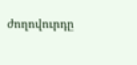ժողովուրդը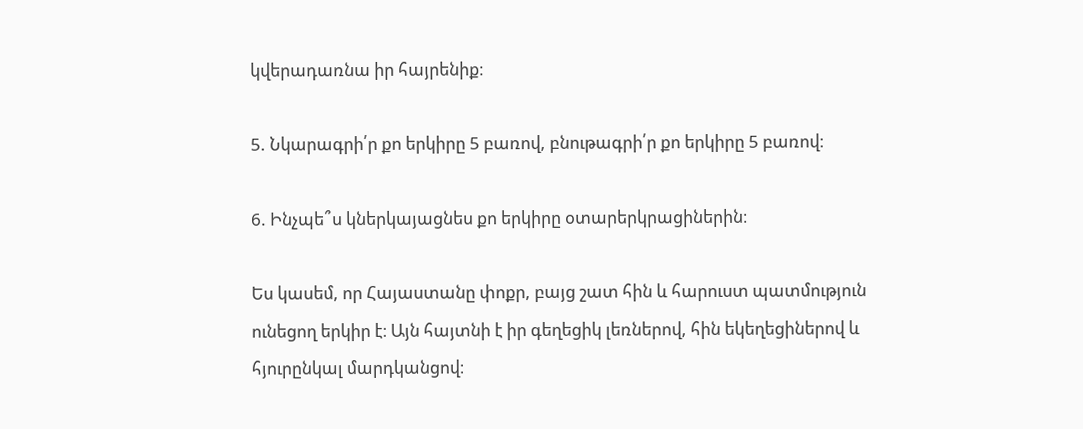կվերադառնա իր հայրենիք։

5. Նկարագրի՛ր քո երկիրը 5 բառով, բնութագրի՛ր քո երկիրը 5 բառով։

6. Ինչպե՞ս կներկայացնես քո երկիրը օտարերկրացիներին։

Ես կասեմ, որ Հայաստանը փոքր, բայց շատ հին և հարուստ պատմություն ունեցող երկիր է։ Այն հայտնի է իր գեղեցիկ լեռներով, հին եկեղեցիներով և հյուրընկալ մարդկանցով։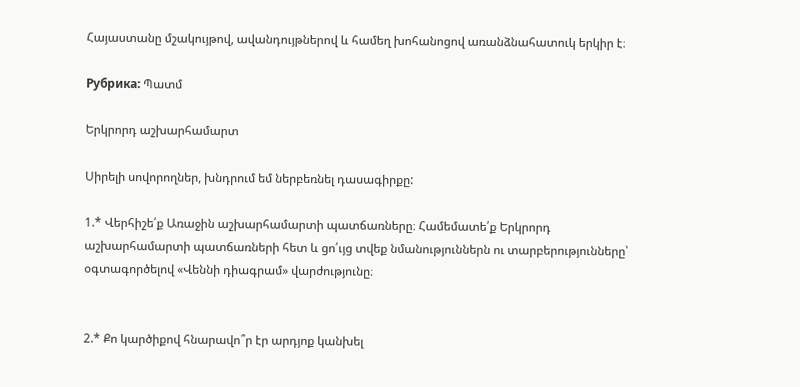Հայաստանը մշակույթով, ավանդույթներով և համեղ խոհանոցով առանձնահատուկ երկիր է։

Рубрика: Պատմ

Երկրորդ աշխարհամարտ

Սիրելի սովորողներ, խնդրում եմ ներբեռնել դասագիրքը:

1.* Վերհիշե՛ք Առաջին աշխարհամարտի պատճառները։ Համեմատե՛ք Երկրորդ աշխարհամարտի պատճառների հետ և ցո՛ւյց տվեք նմանություններն ու տարբերությունները՝ օգտագործելով «Վեննի դիագրամ» վարժությունը։


2.* Քո կարծիքով հնարավո՞ր էր արդյոք կանխել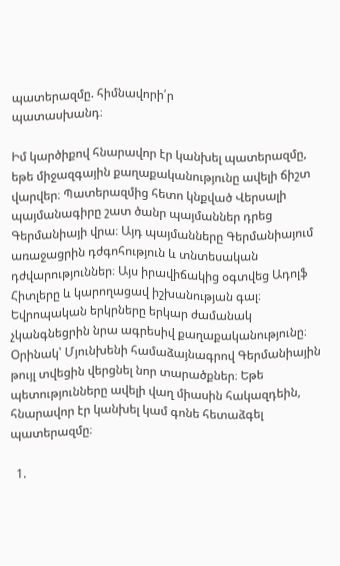պատերազմը. հիմնավորի՛ր
պատասխանդ։

Իմ կարծիքով հնարավոր էր կանխել պատերազմը, եթե միջազգային քաղաքականությունը ավելի ճիշտ վարվեր։ Պատերազմից հետո կնքված Վերսալի պայմանագիրը շատ ծանր պայմաններ դրեց Գերմանիայի վրա։ Այդ պայմանները Գերմանիայում առաջացրին դժգոհություն և տնտեսական դժվարություններ։ Այս իրավիճակից օգտվեց Ադոլֆ Հիտլերը և կարողացավ իշխանության գալ։ Եվրոպական երկրները երկար ժամանակ չկանգնեցրին նրա ագրեսիվ քաղաքականությունը։ Օրինակ՝ Մյունխենի համաձայնագրով Գերմանիային թույլ տվեցին վերցնել նոր տարածքներ։ Եթե պետությունները ավելի վաղ միասին հակազդեին, հնարավոր էր կանխել կամ գոնե հետաձգել պատերազմը։

  1.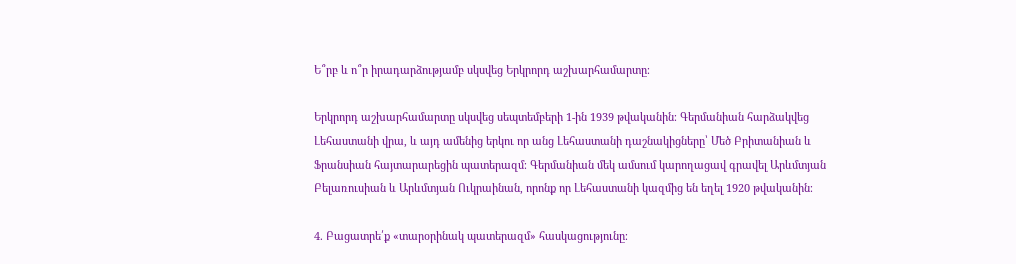Ե՞րբ և ո՞ր իրադարձությամբ սկսվեց Երկրորդ աշխարհամարտը։

Երկրորդ աշխարհամարտը սկսվեց սեպտեմբերի 1-ին 1939 թվականին։ Գերմանիան հարձակվեց Լեհաստանի վրա, և այդ ամենից երկու որ անց Լեհաստանի դաշնակիցները՝ Մեծ Բրիտանիան և Ֆրանսիան հայտարարեցին պատերազմ։ Գերմանիան մեկ ամսում կարողացավ գրավել Արևմտյան Բելառուսիան և Արևմտյան Ուկրաինան, որոնք որ Լեհաստանի կազմից են եղել 1920 թվականին։

4. Բացատրե՛ք «տարօրինակ պատերազմ» հասկացությունը։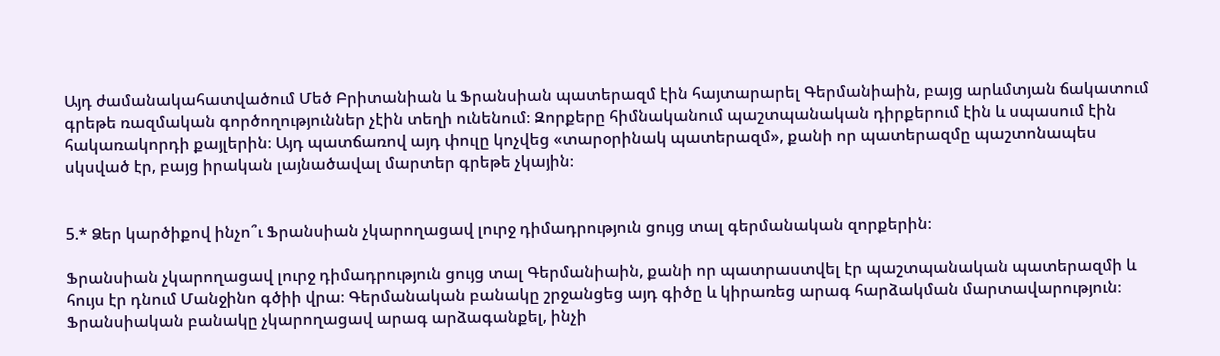Այդ ժամանակահատվածում Մեծ Բրիտանիան և Ֆրանսիան պատերազմ էին հայտարարել Գերմանիաին, բայց արևմտյան ճակատում գրեթե ռազմական գործողություններ չէին տեղի ունենում։ Զորքերը հիմնականում պաշտպանական դիրքերում էին և սպասում էին հակառակորդի քայլերին։ Այդ պատճառով այդ փուլը կոչվեց «տարօրինակ պատերազմ», քանի որ պատերազմը պաշտոնապես սկսված էր, բայց իրական լայնածավալ մարտեր գրեթե չկային։


5.* Ձեր կարծիքով ինչո՞ւ Ֆրանսիան չկարողացավ լուրջ դիմադրություն ցույց տալ գերմանական զորքերին։

Ֆրանսիան չկարողացավ լուրջ դիմադրություն ցույց տալ Գերմանիաին, քանի որ պատրաստվել էր պաշտպանական պատերազմի և հույս էր դնում Մանջինո գծիի վրա։ Գերմանական բանակը շրջանցեց այդ գիծը և կիրառեց արագ հարձակման մարտավարություն։ Ֆրանսիական բանակը չկարողացավ արագ արձագանքել, ինչի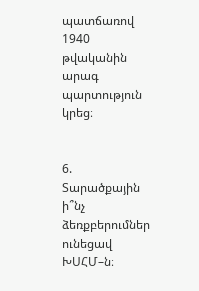պատճառով 1940 թվականին արագ պարտություն կրեց։


6. Տարածքային ի՞նչ ձեռքբերումներ ունեցավ ԽՍՀՄ–ն։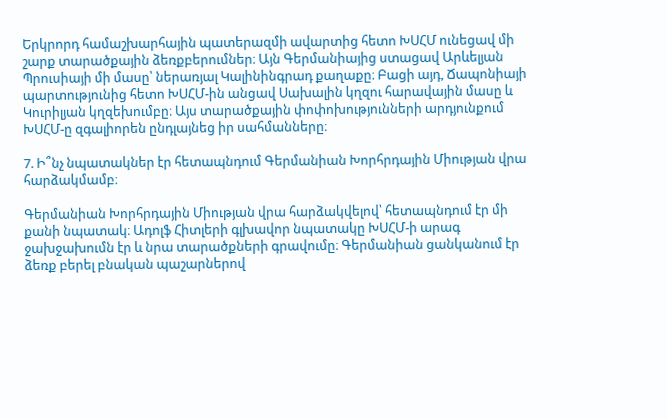Երկրորդ համաշխարհային պատերազմի ավարտից հետո ԽՍՀՄ ունեցավ մի շարք տարածքային ձեռքբերումներ։ Այն Գերմանիայից ստացավ Արևելյան Պրուսիայի մի մասը՝ ներառյալ Կալինինգրադ քաղաքը։ Բացի այդ, Ճապոնիայի պարտությունից հետո ԽՍՀՄ-ին անցավ Սախալին կղզու հարավային մասը և Կուրիլյան կղզեխումբը։ Այս տարածքային փոփոխությունների արդյունքում ԽՍՀՄ-ը զգալիորեն ընդլայնեց իր սահմանները։

7. Ի՞նչ նպատակներ էր հետապնդում Գերմանիան Խորհրդային Միության վրա հարձակմամբ։

Գերմանիան Խորհրդային Միության վրա հարձակվելով՝ հետապնդում էր մի քանի նպատակ։ Ադոլֆ Հիտլերի գլխավոր նպատակը ԽՍՀՄ-ի արագ ջախջախումն էր և նրա տարածքների գրավումը։ Գերմանիան ցանկանում էր ձեռք բերել բնական պաշարներով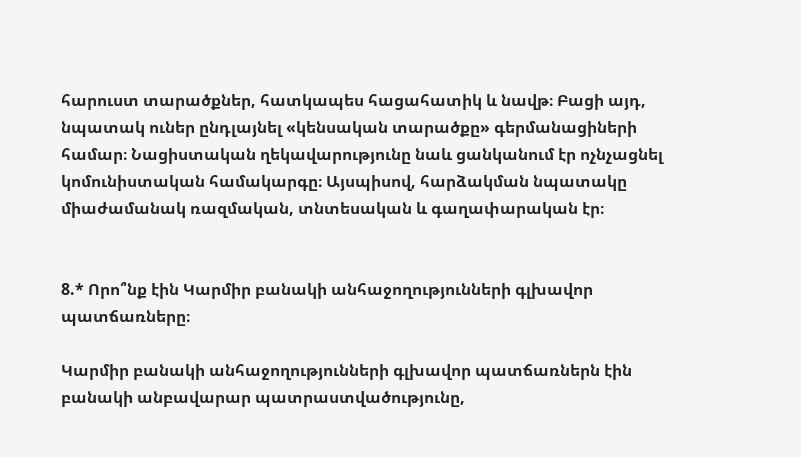հարուստ տարածքներ, հատկապես հացահատիկ և նավթ։ Բացի այդ, նպատակ ուներ ընդլայնել «կենսական տարածքը» գերմանացիների համար։ Նացիստական ղեկավարությունը նաև ցանկանում էր ոչնչացնել կոմունիստական համակարգը։ Այսպիսով, հարձակման նպատակը միաժամանակ ռազմական, տնտեսական և գաղափարական էր։


8.* Որո՞նք էին Կարմիր բանակի անհաջողությունների գլխավոր պատճառները։

Կարմիր բանակի անհաջողությունների գլխավոր պատճառներն էին բանակի անբավարար պատրաստվածությունը,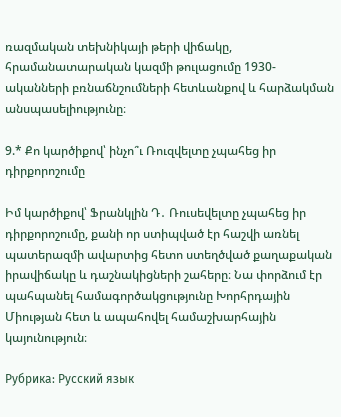ռազմական տեխնիկայի թերի վիճակը, հրամանատարական կազմի թուլացումը 1930-ականների բռնաճնշումների հետևանքով և հարձակման անսպասելիությունը։

9.* Քո կարծիքով՝ ինչո՞ւ Ռուզվելտը չպահեց իր դիրքորոշումը

Իմ կարծիքով՝ Ֆրանկլին Դ․ Ռուսեվելտը չպահեց իր դիրքորոշումը, քանի որ ստիպված էր հաշվի առնել պատերազմի ավարտից հետո ստեղծված քաղաքական իրավիճակը և դաշնակիցների շահերը։ Նա փորձում էր պահպանել համագործակցությունը Խորհրդային Միության հետ և ապահովել համաշխարհային կայունություն։

Рубрика: Русский язык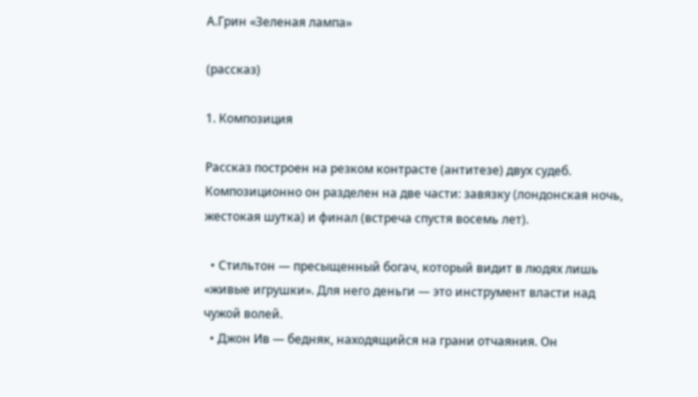А.Грин «Зеленая лампа»

(рассказ)

1. Композиция

Рассказ построен на резком контрасте (антитезе) двух судеб. Композиционно он разделен на две части: завязку (лондонская ночь, жестокая шутка) и финал (встреча спустя восемь лет).

  • Стильтон — пресыщенный богач, который видит в людях лишь «живые игрушки». Для него деньги — это инструмент власти над чужой волей.
  • Джон Ив — бедняк, находящийся на грани отчаяния. Он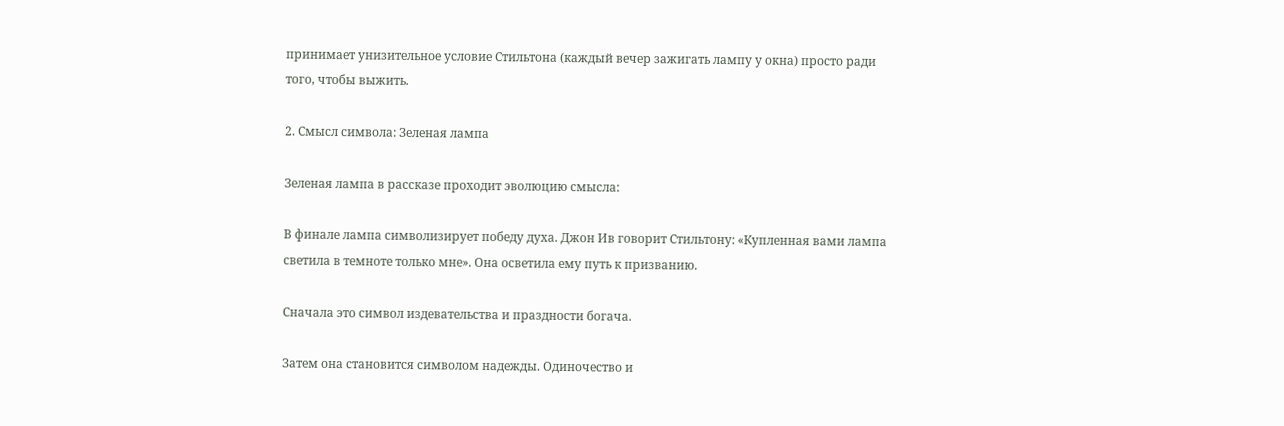принимает унизительное условие Стильтона (каждый вечер зажигать лампу у окна) просто ради того, чтобы выжить.

2. Смысл символа: Зеленая лампа

Зеленая лампа в рассказе проходит эволюцию смысла:

В финале лампа символизирует победу духа. Джон Ив говорит Стильтону: «Купленная вами лампа светила в темноте только мне». Она осветила ему путь к призванию.

Сначала это символ издевательства и праздности богача.

Затем она становится символом надежды. Одиночество и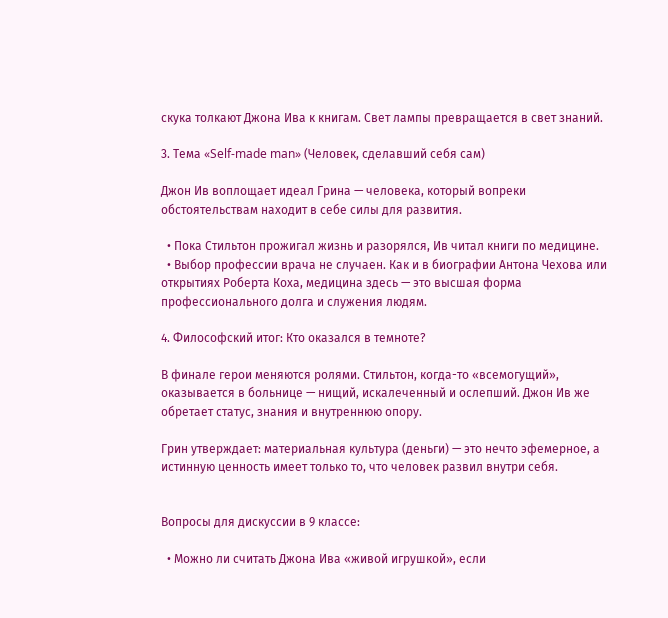скука толкают Джона Ива к книгам. Свет лампы превращается в свет знаний.

3. Тема «Self-made man» (Человек, сделавший себя сам)

Джон Ив воплощает идеал Грина — человека, который вопреки обстоятельствам находит в себе силы для развития.

  • Пока Стильтон прожигал жизнь и разорялся, Ив читал книги по медицине.
  • Выбор профессии врача не случаен. Как и в биографии Антона Чехова или открытиях Роберта Коха, медицина здесь — это высшая форма профессионального долга и служения людям.

4. Философский итог: Кто оказался в темноте?

В финале герои меняются ролями. Стильтон, когда-то «всемогущий», оказывается в больнице — нищий, искалеченный и ослепший. Джон Ив же обретает статус, знания и внутреннюю опору.

Грин утверждает: материальная культура (деньги) — это нечто эфемерное, а истинную ценность имеет только то, что человек развил внутри себя.


Вопросы для дискуссии в 9 классе:

  • Можно ли считать Джона Ива «живой игрушкой», если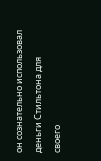он сознательно использовал деньги Стильтона для своего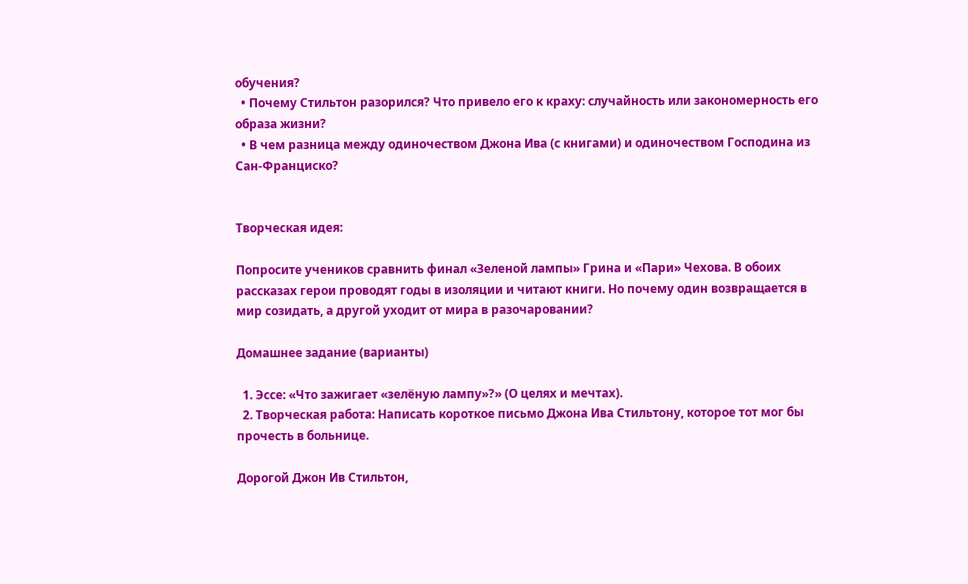обучения?
  • Почему Стильтон разорился? Что привело его к краху: случайность или закономерность его образа жизни?
  • В чем разница между одиночеством Джона Ива (с книгами) и одиночеством Господина из Сан-Франциско?


Творческая идея:

Попросите учеников сравнить финал «Зеленой лампы» Грина и «Пари» Чехова. В обоих рассказах герои проводят годы в изоляции и читают книги. Но почему один возвращается в мир созидать, а другой уходит от мира в разочаровании?

Домашнее задание (варианты)

  1. Эссе: «Что зажигает «зелёную лампу»?» (О целях и мечтах).
  2. Творческая работа: Написать короткое письмо Джона Ива Стильтону, которое тот мог бы прочесть в больнице.

Дорогой Джон Ив Стильтон,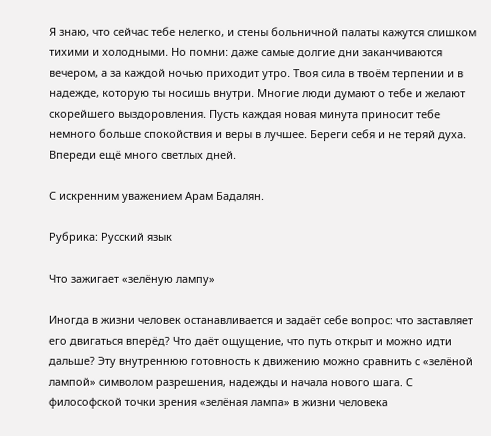Я знаю, что сейчас тебе нелегко, и стены больничной палаты кажутся слишком тихими и холодными. Но помни: даже самые долгие дни заканчиваются вечером, а за каждой ночью приходит утро. Твоя сила в твоём терпении и в надежде, которую ты носишь внутри. Многие люди думают о тебе и желают скорейшего выздоровления. Пусть каждая новая минута приносит тебе немного больше спокойствия и веры в лучшее. Береги себя и не теряй духа. Впереди ещё много светлых дней.

С искренним уважением Арам Бадалян.

Рубрика: Русский язык

Что зажигает «зелёную лампу»

Иногда в жизни человек останавливается и задаёт себе вопрос: что заставляет его двигаться вперёд? Что даёт ощущение, что путь открыт и можно идти дальше? Эту внутреннюю готовность к движению можно сравнить с «зелёной лампой» символом разрешения, надежды и начала нового шага. С философской точки зрения «зелёная лампа» в жизни человека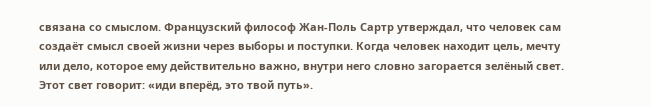связана со смыслом. Французский философ Жан-Поль Сартр утверждал, что человек сам создаёт смысл своей жизни через выборы и поступки. Когда человек находит цель, мечту или дело, которое ему действительно важно, внутри него словно загорается зелёный свет. Этот свет говорит: «иди вперёд, это твой путь».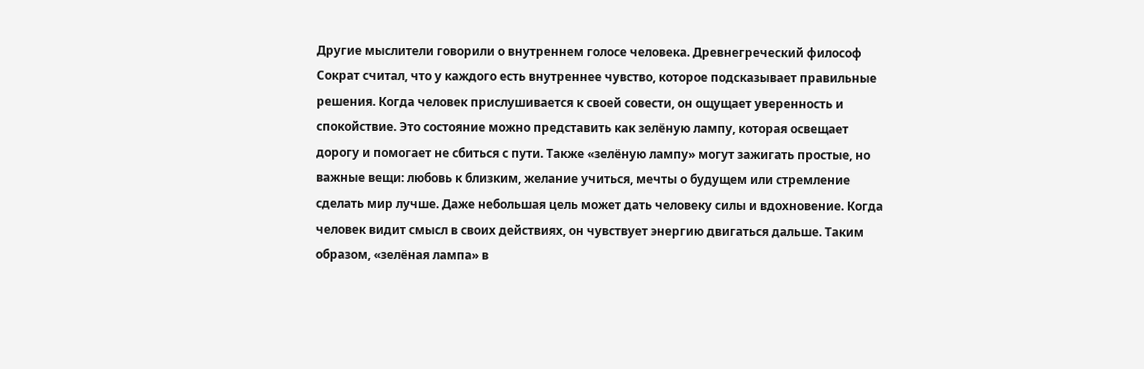Другие мыслители говорили о внутреннем голосе человека. Древнегреческий философ Сократ считал, что у каждого есть внутреннее чувство, которое подсказывает правильные решения. Когда человек прислушивается к своей совести, он ощущает уверенность и спокойствие. Это состояние можно представить как зелёную лампу, которая освещает дорогу и помогает не сбиться с пути. Также «зелёную лампу» могут зажигать простые, но важные вещи: любовь к близким, желание учиться, мечты о будущем или стремление сделать мир лучше. Даже небольшая цель может дать человеку силы и вдохновение. Когда человек видит смысл в своих действиях, он чувствует энергию двигаться дальше. Таким образом, «зелёная лампа» в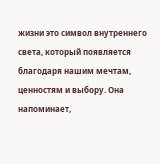жизни это символ внутреннего света, который появляется благодаря нашим мечтам, ценностям и выбору. Она напоминает,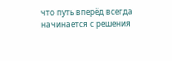что путь вперёд всегда начинается с решения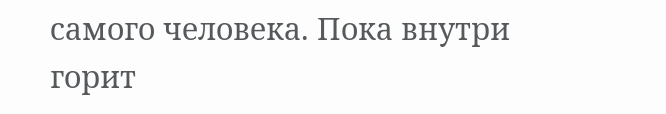самого человека. Пока внутри горит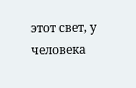этот свет, у человека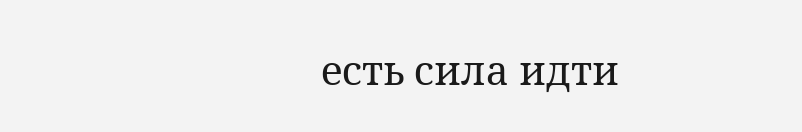есть сила идти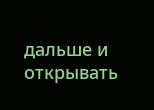дальше и открывать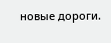новые дороги.